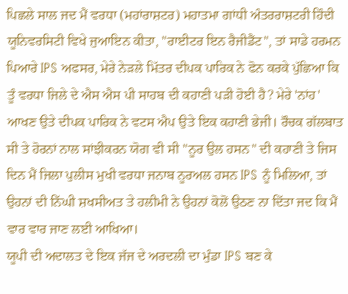ਪਿਛਲੇ ਸਾਲ ਜਦ ਮੈਂ ਵਰਧਾ (ਮਹਾਂਰਾਸ਼ਟਰ) ਮਹਾਤਮਾ ਗਾਂਧੀ ਅੰਤਰਰਾਸ਼ਟਰੀ ਹਿੰਦੀ ਯੂਨਿਵਰਸਿਟੀ ਵਿਖੇ ਜੁਆਇਨ ਕੀਤਾ, "ਰਾਈਟਰ ਇਨ ਰੈਜੀਡੈਂਟ", ਤਾਂ ਸਾਡੇ ਹਰਮਨ ਪਿਆਰੇ IPS ਅਫਸਰ, ਮੇਰੇ ਨੇੜਲੇ ਮਿੱਤਰ ਦੀਪਕ ਪਾਰਿਕ ਨੇ ਫੋਨ ਕਰਕੇ ਪੁੱਛਿਆ ਕਿ ਤੂੰ ਵਰਧਾ ਜਿਲੇ ਦੇ ਐਸ ਐਸ ਪੀ ਸਾਹਬ ਦੀ ਕਹਾਣੀ ਪੜੀ ਹੋਈ ਹੈ? ਮੇਰੇ 'ਨਾਂਹ' ਆਖਣ ਉਤੇ ਦੀਪਕ ਪਾਰਿਕ ਨੇ ਵਟਸ ਐਪ ਉਤੇ ਇਕ ਕਹਾਣੀ ਭੇਜੀ। ਰੌਚਕ ਗੱਲਬਾਤ ਸੀ ਤੇ ਹੋਰਨਾਂ ਨਾਲ ਸਾਂਝੀਕਰਨ ਯੋਗ ਵੀ ਸੀ "ਨੂਰ ਉਲ ਹਸਨ" ਦੀ ਕਹਾਣੀ ਤੇ ਜਿਸ ਦਿਨ ਮੈਂ ਜਿਲਾ ਪੁਲੀਸ ਮੁਖੀ ਵਰਧਾ ਜਨਾਬ ਨੂਰਅਲ ਹਸਨ IPS ਨੂੰ ਮਿਲਿਆ, ਤਾਂ ਉਹਨਾਂ ਦੀ ਨਿੱਘੀ ਸ਼ਖਸੀਅਤ ਤੇ ਹਲੀਮੀ ਨੇ ਉਹਨਾਂ ਕੋਲੋਂ ਉਠਣ ਨਾ ਦਿੱਤਾ ਜਦ ਕਿ ਮੈਂ ਵਾਰ ਵਾਰ ਜਾਣ ਲਈ ਆਖਿਆ।
ਯੂਪੀ ਦੀ ਅਦਾਲਤ ਦੇ ਇਕ ਜੱਜ ਦੇ ਅਰਦਲੀ ਦਾ ਮੁੰਡਾ IPS ਬਣ ਕੇ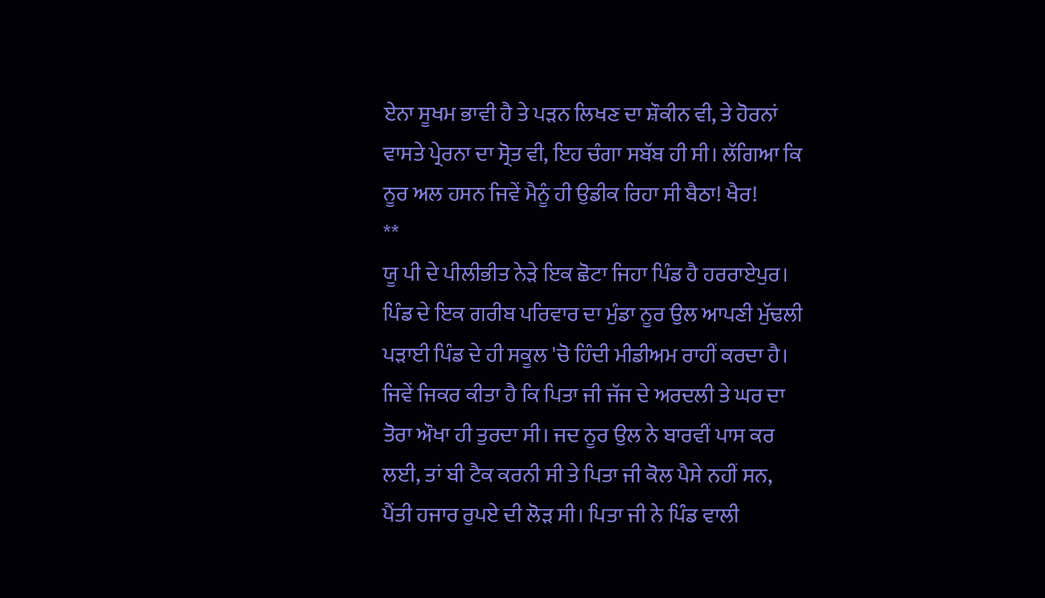ਏਨਾ ਸੂਖਮ ਭਾਵੀ ਹੈ ਤੇ ਪੜਨ ਲਿਖਣ ਦਾ ਸ਼ੌਕੀਨ ਵੀ, ਤੇ ਹੋਰਨਾਂ ਵਾਸਤੇ ਪ੍ਰੇਰਨਾ ਦਾ ਸ੍ਰੋਤ ਵੀ, ਇਹ ਚੰਗਾ ਸਬੱਬ ਹੀ ਸੀ। ਲੱਗਿਆ ਕਿ ਨੂਰ ਅਲ ਹਸਨ ਜਿਵੇਂ ਮੈਨੂੰ ਹੀ ਉਡੀਕ ਰਿਹਾ ਸੀ ਬੈਠਾ! ਖੈਰ!
**
ਯੂ ਪੀ ਦੇ ਪੀਲੀਭੀਤ ਨੇੜੇ ਇਕ ਛੋਟਾ ਜਿਹਾ ਪਿੰਡ ਹੈ ਹਰਰਾਏਪੁਰ। ਪਿੰਡ ਦੇ ਇਕ ਗਰੀਬ ਪਰਿਵਾਰ ਦਾ ਮੁੰਡਾ ਨੂਰ ਉਲ ਆਪਣੀ ਮੁੱਢਲੀ ਪੜਾਈ ਪਿੰਡ ਦੇ ਹੀ ਸਕੂਲ 'ਚੋ ਹਿੰਦੀ ਮੀਡੀਅਮ ਰਾਹੀਂ ਕਰਦਾ ਹੈ। ਜਿਵੇਂ ਜਿਕਰ ਕੀਤਾ ਹੈ ਕਿ ਪਿਤਾ ਜੀ ਜੱਜ ਦੇ ਅਰਦਲੀ ਤੇ ਘਰ ਦਾ ਤੋਰਾ ਔਖਾ ਹੀ ਤੁਰਦਾ ਸੀ। ਜਦ ਨੂਰ ਉਲ ਨੇ ਬਾਰਵੀਂ ਪਾਸ ਕਰ ਲਈ, ਤਾਂ ਬੀ ਟੈਕ ਕਰਨੀ ਸੀ ਤੇ ਪਿਤਾ ਜੀ ਕੋਲ ਪੈਸੇ ਨਹੀਂ ਸਨ, ਪੈਂਤੀ ਹਜਾਰ ਰੁਪਏ ਦੀ ਲੋੜ ਸੀ। ਪਿਤਾ ਜੀ ਨੇ ਪਿੰਡ ਵਾਲੀ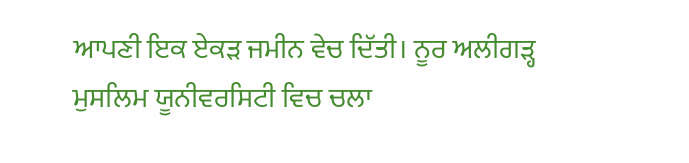ਆਪਣੀ ਇਕ ਏਕੜ ਜਮੀਨ ਵੇਚ ਦਿੱਤੀ। ਨੂਰ ਅਲੀਗੜ੍ਹ ਮੁਸਲਿਮ ਯੂਨੀਵਰਸਿਟੀ ਵਿਚ ਚਲਾ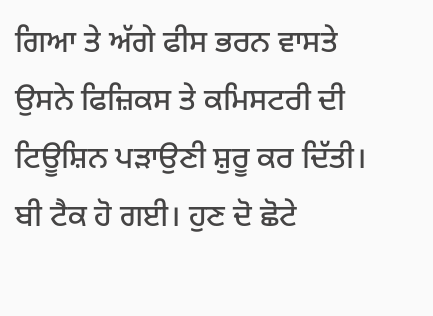ਗਿਆ ਤੇ ਅੱਗੇ ਫੀਸ ਭਰਨ ਵਾਸਤੇ ਉਸਨੇ ਫਿਜ਼ਿਕਸ ਤੇ ਕਮਿਸਟਰੀ ਦੀ ਟਿਊਸ਼ਿਨ ਪੜਾਉਣੀ ਸ਼ੁਰੂ ਕਰ ਦਿੱਤੀ। ਬੀ ਟੈਕ ਹੋ ਗਈ। ਹੁਣ ਦੋ ਛੋਟੇ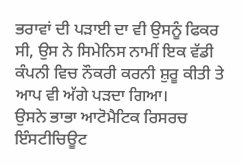ਭਰਾਵਾਂ ਦੀ ਪੜਾਈ ਦਾ ਵੀ ਉਸਨੂੰ ਫਿਕਰ ਸੀ, ਉਸ ਨੇ ਸਿਮੇਨਿਸ ਨਾਮੀਂ ਇਕ ਵੱਡੀ ਕੰਪਨੀ ਵਿਚ ਨੌਕਰੀ ਕਰਨੀ ਸ਼ੁਰੂ ਕੀਤੀ ਤੇ ਆਪ ਵੀ ਅੱਗੇ ਪੜਦਾ ਗਿਆ।
ਉਸਨੇ ਭਾਭਾ ਆਟੋਮੈਟਿਕ ਰਿਸਰਚ ਇੰਸਟੀਚਿਊਟ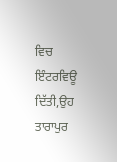ਵਿਚ ਇੰਟਰਵਿਊ ਦਿੱਤੀ,ਉਹ ਤਾਰਾਪੁਰ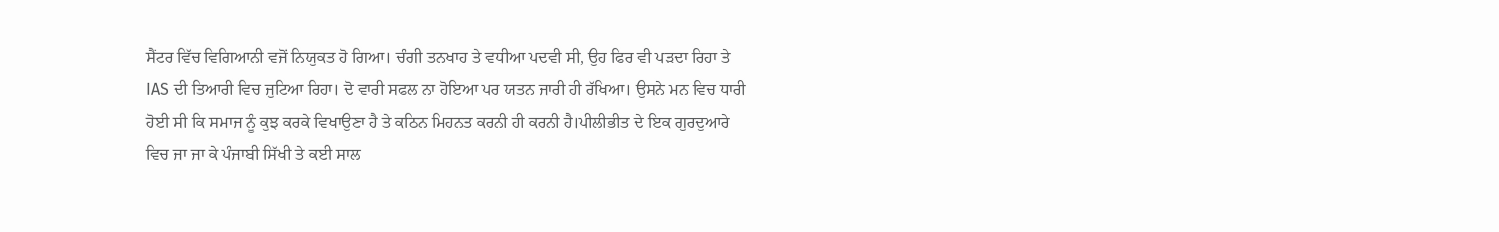ਸੈਂਟਰ ਵਿੱਚ ਵਿਗਿਆਨੀ ਵਜੋਂ ਨਿਯੁਕਤ ਹੋ ਗਿਆ। ਚੰਗੀ ਤਨਖਾਹ ਤੇ ਵਧੀਆ ਪਦਵੀ ਸੀ, ਉਹ ਫਿਰ ਵੀ ਪੜਦਾ ਰਿਹਾ ਤੇ IAS ਦੀ ਤਿਆਰੀ ਵਿਚ ਜੁਟਿਆ ਰਿਹਾ। ਦੋ ਵਾਰੀ ਸਫਲ ਨਾ ਹੋਇਆ ਪਰ ਯਤਨ ਜਾਰੀ ਹੀ ਰੱਖਿਆ। ਉਸਨੇ ਮਨ ਵਿਚ ਧਾਰੀ ਹੋਈ ਸੀ ਕਿ ਸਮਾਜ ਨੂੰ ਕੁਝ ਕਰਕੇ ਵਿਖਾਉਣਾ ਹੈ ਤੇ ਕਠਿਨ ਮਿਹਨਤ ਕਰਨੀ ਹੀ ਕਰਨੀ ਹੈ।ਪੀਲੀਭੀਤ ਦੇ ਇਕ ਗੁਰਦੁਆਰੇ ਵਿਚ ਜਾ ਜਾ ਕੇ ਪੰਜਾਬੀ ਸਿੱਖੀ ਤੇ ਕਈ ਸਾਲ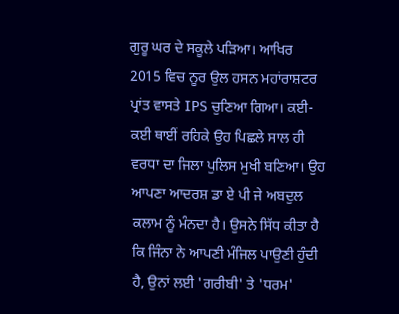ਗੁਰੂ ਘਰ ਦੇ ਸਕੂਲੇ ਪੜਿਆ। ਆਖਿਰ 2015 ਵਿਚ ਨੂਰ ਉਲ ਹਸਨ ਮਹਾਂਰਾਸ਼ਟਰ ਪ੍ਰਾਂਤ ਵਾਸਤੇ IPS ਚੁਣਿਆ ਗਿਆ। ਕਈ-ਕਈ ਥਾਈਂ ਰਹਿਕੇ ਉਹ ਪਿਛਲੇ ਸਾਲ ਹੀ ਵਰਧਾ ਦਾ ਜਿਲਾ ਪੁਲਿਸ ਮੁਖੀ ਬਣਿਆ। ਉਹ ਆਪਣਾ ਆਦਰਸ਼ ਡਾ ਏ ਪੀ ਜੇ ਅਬਦੁਲ ਕਲਾਮ ਨੂੰ ਮੰਨਦਾ ਹੈ। ਉਸਨੇ ਸਿੱਧ ਕੀਤਾ ਹੈ ਕਿ ਜਿੰਨਾ ਨੇ ਆਪਣੀ ਮੰਜਿਲ ਪਾਉਣੀ ਹੁੰਦੀ ਹੈ, ਉਨਾਂ ਲਈ 'ਗਰੀਬੀ' ਤੇ 'ਧਰਮ'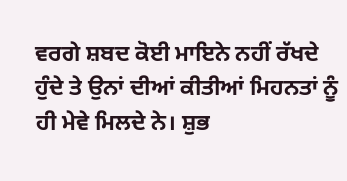ਵਰਗੇ ਸ਼ਬਦ ਕੋਈ ਮਾਇਨੇ ਨਹੀਂ ਰੱਖਦੇ ਹੁੰਦੇ ਤੇ ਉਨਾਂ ਦੀਆਂ ਕੀਤੀਆਂ ਮਿਹਨਤਾਂ ਨੂੰ ਹੀ ਮੇਵੇ ਮਿਲਦੇ ਨੇ। ਸ਼ੁਭ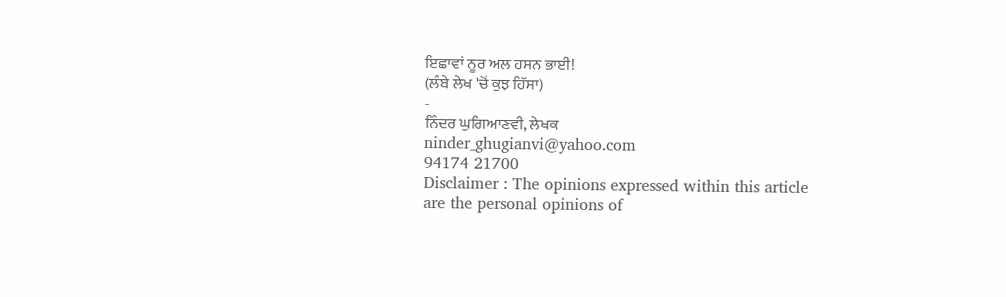ਇਛਾਵਾਂ ਨੂਰ ਅਲ ਹਸਨ ਭਾਈ!
(ਲੰਬੇ ਲੇਖ 'ਚੋਂ ਕੁਝ ਹਿੱਸਾ)
-
ਨਿੰਦਰ ਘੁਗਿਆਣਵੀ, ਲੇਖਕ
ninder_ghugianvi@yahoo.com
94174 21700
Disclaimer : The opinions expressed within this article are the personal opinions of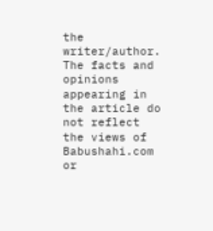the writer/author. The facts and opinions appearing in the article do not reflect the views of Babushahi.com or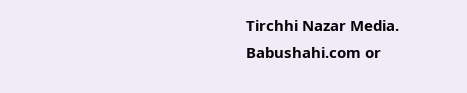Tirchhi Nazar Media. Babushahi.com or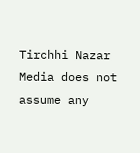Tirchhi Nazar Media does not assume any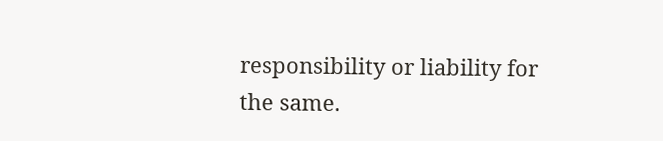responsibility or liability for the same.